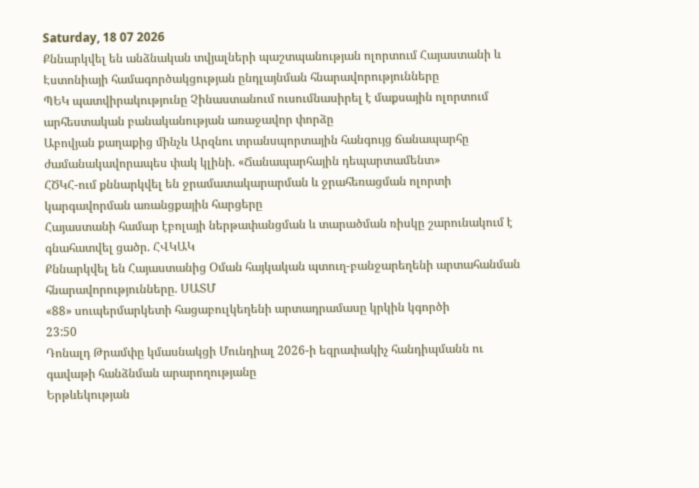Saturday, 18 07 2026
Քննարկվել են անձնական տվյալների պաշտպանության ոլորտում Հայաստանի և Էստոնիայի համագործակցության ընդլայնման հնարավորությունները
ՊԵԿ պատվիրակությունը Չինաստանում ուսումնասիրել է մաքսային ոլորտում արհեստական բանականության առաջավոր փորձը
Աբովյան քաղաքից մինչև Արզնու տրանսպորտային հանգույց ճանապարհը ժամանակավորապես փակ կլինի. «Ճանապարհային դեպարտամենտ»
ՀԾԿՀ-ում քննարկվել են ջրամատակարարման և ջրահեռացման ոլորտի կարգավորման առանցքային հարցերը
Հայաստանի համար էբոլայի ներթափանցման և տարածման ռիսկը շարունակում է գնահատվել ցածր. ՀՎԿԱԿ
Քննարկվել են Հայաստանից Օման հայկական պտուղ-բանջարեղենի արտահանման հնարավորությունները. ՍԱՏՄ
«88» սուպերմարկետի հացաբուլկեղենի արտադրամասը կրկին կգործի
23:50
Դոնալդ Թրամփը կմասնակցի Մունդիալ 2026-ի եզրափակիչ հանդիպմանն ու գավաթի հանձնման արարողությանը
Երթևեկության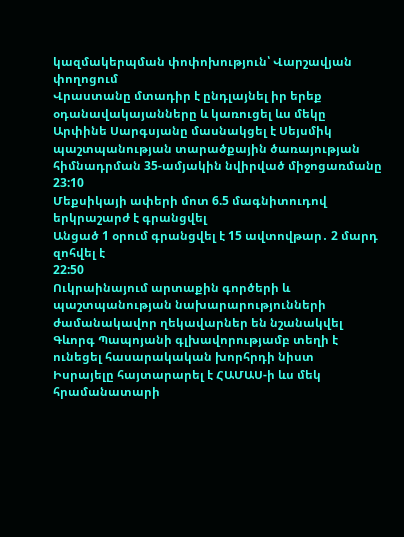կազմակերպման փոփոխություն՝ Վարշավյան փողոցում
Վրաստանը մտադիր է ընդլայնել իր երեք օդանավակայանները և կառուցել ևս մեկը
Արփինե Սարգսյանը մասնակցել է Սեյսմիկ պաշտպանության տարածքային ծառայության հիմնադրման 35-ամյակին նվիրված միջոցառմանը
23:10
Մեքսիկայի ափերի մոտ 6.5 մագնիտուդով երկրաշարժ է գրանցվել
Անցած 1 օրում գրանցվել է 15 ավտովթար․ 2 մարդ զոհվել է
22:50
Ուկրաինայում արտաքին գործերի և պաշտպանության նախարարությունների ժամանակավոր ղեկավարներ են նշանակվել
Գևորգ Պապոյանի գլխավորությամբ տեղի է ունեցել հասարակական խորհրդի նիստ
Իսրայելը հայտարարել է ՀԱՄԱՍ-ի ևս մեկ հրամանատարի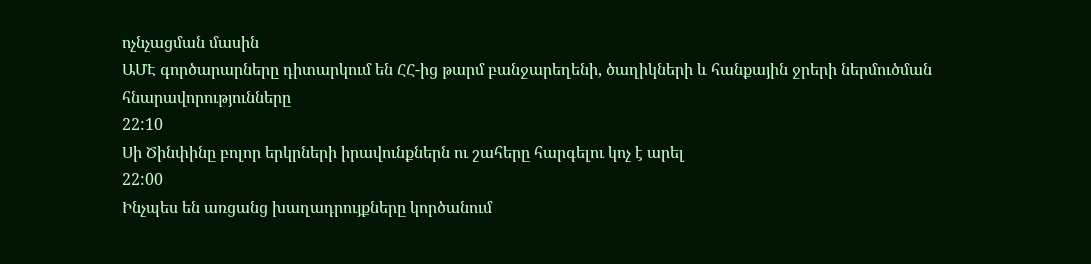ոչնչացման մասին
ԱՄԷ գործարարները դիտարկում են ՀՀ-ից թարմ բանջարեղենի, ծաղիկների և հանքային ջրերի ներմուծման հնարավորությունները
22:10
Սի Ծինփինը բոլոր երկրների իրավունքներն ու շահերը հարգելու կոչ է արել
22:00
Ինչպես են առցանց խաղադրույքները կործանում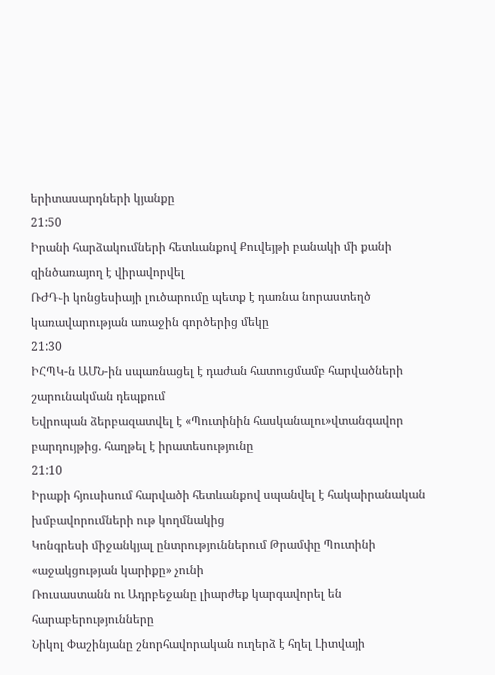երիտասարդների կյանքը
21:50
Իրանի հարձակումների հետևանքով Քուվեյթի բանակի մի քանի զինծառայող է վիրավորվել
ՌԺԴ֊ի կոնցեսիայի լուծարումը պետք է դառնա նորաստեղծ կառավարության առաջին գործերից մեկը
21:30
ԻՀՊԿ-ն ԱՄՆ-ին սպառնացել է դաժան հատուցմամբ հարվածների շարունակման դեպքում
Եվրոպան ձերբազատվել է «Պուտինին հասկանալու»վտանգավոր բարդույթից. հաղթել է իրատեսությունը
21:10
Իրաքի հյուսիսում հարվածի հետևանքով սպանվել է հակաիրանական խմբավորումների ութ կողմնակից
Կոնգրեսի միջանկյալ ընտրություններում Թրամփը Պուտինի «աջակցության կարիքը» չունի
Ռուսաստանն ու Ադրբեջանը լիարժեք կարգավորել են հարաբերությունները
Նիկոլ Փաշինյանը շնորհավորական ուղերձ է հղել Լիտվայի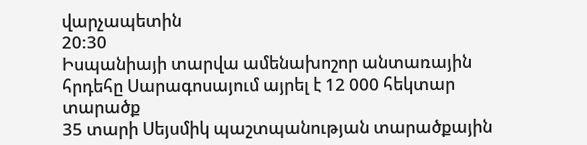վարչապետին
20:30
Իսպանիայի տարվա ամենախոշոր անտառային հրդեհը Սարագոսայում այրել է 12 000 հեկտար տարածք
35 տարի Սեյսմիկ պաշտպանության տարածքային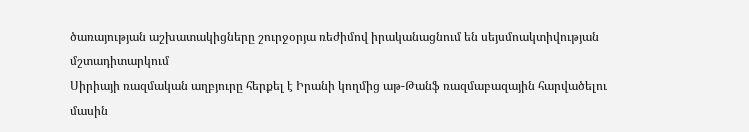ծառայության աշխատակիցները շուրջօրյա ռեժիմով իրականացնում են սեյսմոակտիվության մշտադիտարկում
Սիրիայի ռազմական աղբյուրը հերքել է Իրանի կողմից աթ-Թանֆ ռազմաբազային հարվածելու մասին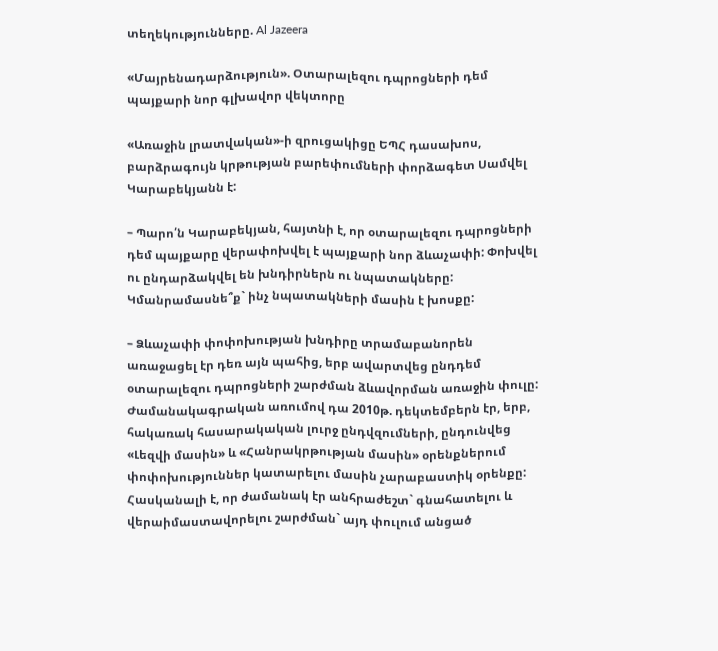տեղեկությունները. Al Jazeera

«Մայրենադարձություն». Օտարալեզու դպրոցների դեմ պայքարի նոր գլխավոր վեկտորը

«Առաջին լրատվական»-ի զրուցակիցը ԵՊՀ դասախոս, բարձրագույն կրթության բարեփումների փորձագետ Սամվել Կարաբեկյանն է:

– Պարո՛ն Կարաբեկյան, հայտնի է, որ օտարալեզու դպրոցների դեմ պայքարը վերափոխվել է պայքարի նոր ձևաչափի: Փոխվել ու ընդարձակվել են խնդիրներն ու նպատակները: Կմանրամասնե՞ք` ինչ նպատակների մասին է խոսքը:

– Ձևաչափի փոփոխության խնդիրը տրամաբանորեն առաջացել էր դեռ այն պահից, երբ ավարտվեց ընդդեմ օտարալեզու դպրոցների շարժման ձևավորման առաջին փուլը: Ժամանակագրական առումով դա 2010թ. դեկտեմբերն էր, երբ, հակառակ հասարակական լուրջ ընդվզումների, ընդունվեց «Լեզվի մասին» և «Հանրակրթության մասին» օրենքներում փոփոխություններ կատարելու մասին չարաբաստիկ օրենքը: Հասկանալի է, որ ժամանակ էր անհրաժեշտ` գնահատելու և վերաիմաստավորելու շարժման` այդ փուլում անցած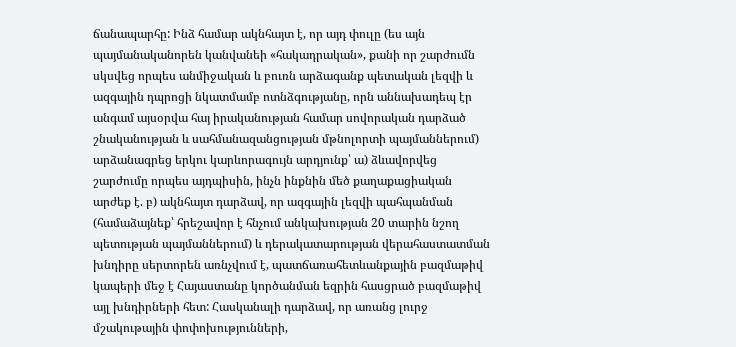ճանապարհը: Ինձ համար ակնհայտ է, որ այդ փուլը (ես այն պայմանականորեն կանվանեի «հակադրական», քանի որ շարժումն սկսվեց որպես անմիջական և բուռն արձագանք պետական լեզվի և ազգային դպրոցի նկատմամբ ոտնձգությանը, որն աննախադեպ էր անգամ այսօրվա հայ իրականության համար սովորական դարձած շնականության և սահմանազանցության մթնոլորտի պայմաններում) արձանագրեց երկու կարևորագույն արդյունք՝ ա) ձևավորվեց շարժումը որպես այդպիսին, ինչն ինքնին մեծ քաղաքացիական արժեք է. բ) ակնհայտ դարձավ, որ ազգային լեզվի պահպանման (համաձայնեք՝ հրեշավոր է հնչում անկախության 20 տարին նշող պետության պայմաններում) և դերակատարության վերահաստատման խնդիրը սերտորեն առնչվում է, պատճառահետևանքային բազմաթիվ կապերի մեջ է Հայաստանը կործանման եզրին հասցրած բազմաթիվ այլ խնդիրների հետ: Հասկանալի դարձավ, որ առանց լուրջ մշակութային փոփոխությունների,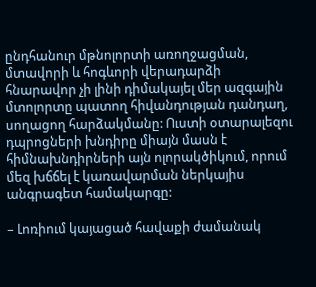ընդհանուր մթնոլորտի առողջացման, մտավորի և հոգևորի վերադարձի հնարավոր չի լինի դիմակայել մեր ազգային մտոլորտը պատող հիվանդության դանդաղ, սողացող հարձակմանը: Ուստի օտարալեզու դպրոցների խնդիրը միայն մասն է հիմնախնդիրների այն ոլորակծիկում, որում մեզ խճճել է կառավարման ներկայիս անգրագետ համակարգը:

– Լոռիում կայացած հավաքի ժամանակ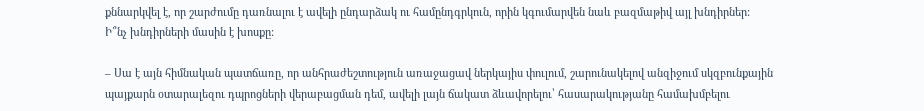քննարկվել է, որ շարժումը դառնալու է ավելի ընդարձակ ու համընդգրկուն, որին կգումարվեն նաև բազմաթիվ այլ խնդիրներ: Ի՞նչ խնդիրների մասին է խոսքը:

– Սա է այն հիմնական պատճառը, որ անհրաժեշտություն առաջացավ ներկայիս փուլում, շարունակելով անզիջում սկզբունքային պայքարն օտարալեզու դպրոցների վերաբացման դեմ, ավելի լայն ճակատ ձևավորելու՝ հասարակությանը համախմբելու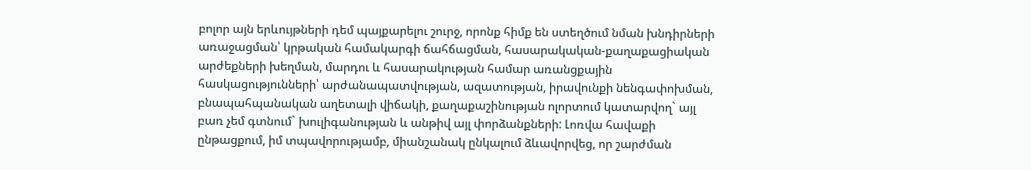բոլոր այն երևույթների դեմ պայքարելու շուրջ, որոնք հիմք են ստեղծում նման խնդիրների առաջացման՝ կրթական համակարգի ճահճացման, հասարակական-քաղաքացիական արժեքների խեղման, մարդու և հասարակության համար առանցքային հասկացությունների՝ արժանապատվության, ազատության, իրավունքի նենգափոխման, բնապահպանական աղետալի վիճակի, քաղաքաշինության ոլորտում կատարվող` այլ բառ չեմ գտնում` խուլիգանության և անթիվ այլ փորձանքների: Լոռվա հավաքի ընթացքում, իմ տպավորությամբ, միանշանակ ընկալում ձևավորվեց, որ շարժման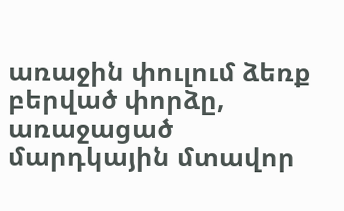առաջին փուլում ձեռք բերված փորձը, առաջացած մարդկային մտավոր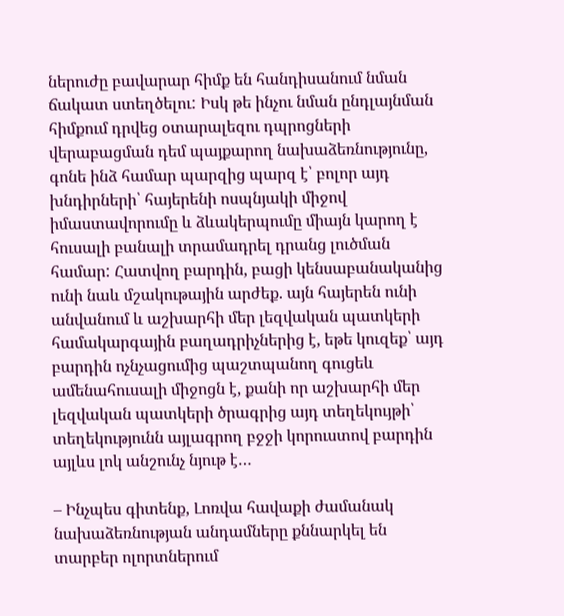ներուժը բավարար հիմք են հանդիսանում նման ճակատ ստեղծելու: Իսկ թե ինչու նման ընդլայնման հիմքում դրվեց օտարալեզու դպրոցների վերաբացման դեմ պայքարող նախաձեռնությունը, գոնե ինձ համար պարզից պարզ է՝ բոլոր այդ խնդիրների՝ հայերենի ոսպնյակի միջով իմաստավորումը և ձևակերպումը միայն կարող է հուսալի բանալի տրամադրել դրանց լուծման համար: Հատվող բարդին, բացի կենսաբանականից ունի նաև մշակութային արժեք. այն հայերեն ունի անվանում և աշխարհի մեր լեզվական պատկերի համակարգային բաղադրիչներից է, եթե կուզեք՝ այդ բարդին ոչնչացումից պաշտպանող գուցեև ամենահուսալի միջոցն է, քանի որ աշխարհի մեր լեզվական պատկերի ծրագրից այդ տեղեկույթի՝ տեղեկությունն այլագրող բջջի կորուստով բարդին այլևս լոկ անշունչ նյութ է…

– Ինչպես գիտենք, Լոռվա հավաքի ժամանակ նախաձեռնության անդամները քննարկել են տարբեր ոլորտներում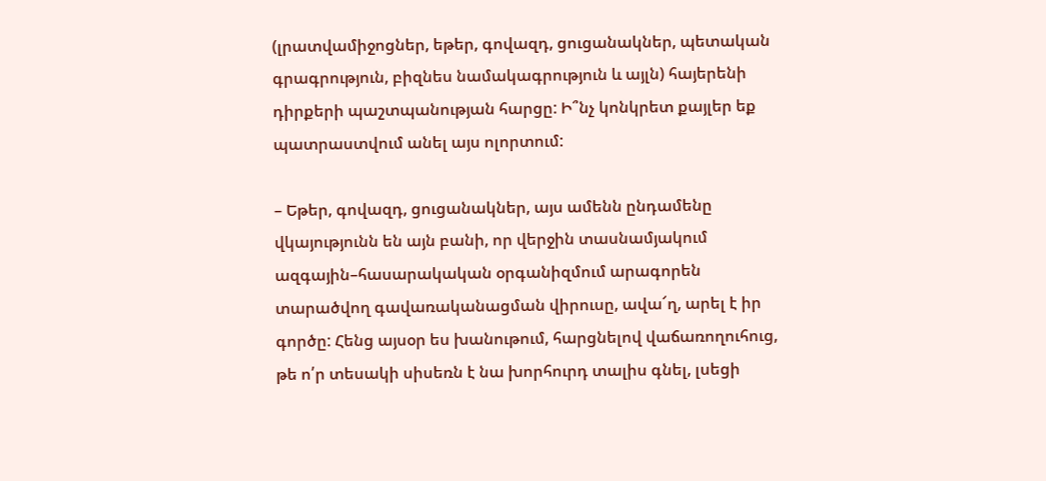(լրատվամիջոցներ, եթեր, գովազդ, ցուցանակներ, պետական գրագրություն, բիզնես նամակագրություն և այլն) հայերենի դիրքերի պաշտպանության հարցը: Ի՞նչ կոնկրետ քայլեր եք պատրաստվում անել այս ոլորտում:

– Եթեր, գովազդ, ցուցանակներ, այս ամենն ընդամենը վկայությունն են այն բանի, որ վերջին տասնամյակում ազգային–հասարակական օրգանիզմում արագորեն տարածվող գավառականացման վիրուսը, ավա՜ղ, արել է իր գործը: Հենց այսօր ես խանութում, հարցնելով վաճառողուհուց, թե ո՛ր տեսակի սիսեռն է նա խորհուրդ տալիս գնել, լսեցի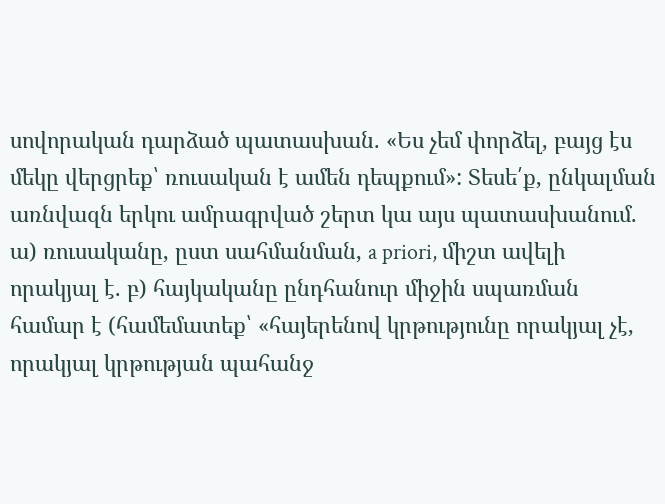սովորական դարձած պատասխան. «Ես չեմ փորձել, բայց էս մեկը վերցրեք՝ ռուսական է ամեն դեպքում»: Տեսե՛ք, ընկալման առնվազն երկու ամրագրված շերտ կա այս պատասխանում. ա) ռուսականը, ըստ սահմանման, a priori, միշտ ավելի որակյալ է. բ) հայկականը ընդհանուր միջին սպառման համար է (համեմատեք՝ «հայերենով կրթությունը որակյալ չէ, որակյալ կրթության պահանջ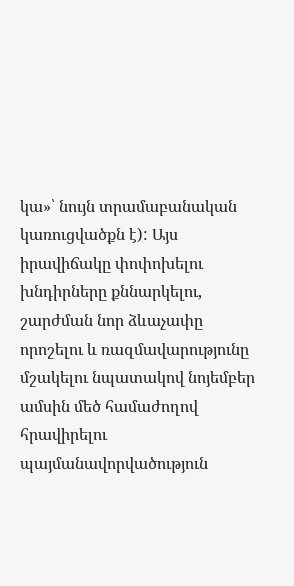կա»՝ նույն տրամաբանական կառուցվածքն է): Այս իրավիճակը փոփոխելու խնդիրները քննարկելու, շարժման նոր ձևաչափը որոշելու և ռազմավարությունը մշակելու նպատակով նոյեմբեր ամսին մեծ համաժողով հրավիրելու պայմանավորվածություն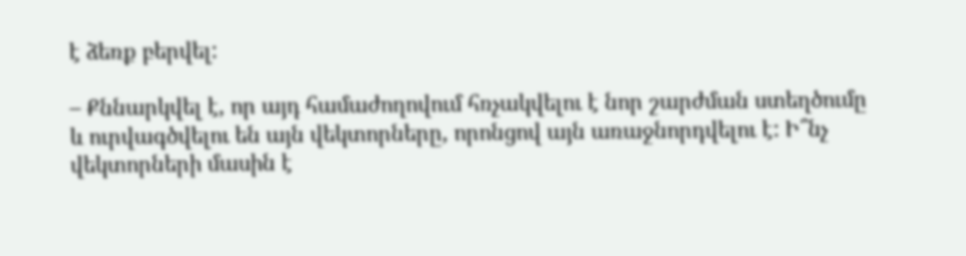է ձեռք բերվել:

– Քննարկվել է, որ այդ համաժողովում հռչակվելու է նոր շարժման ստեղծումը և ուրվագծվելու են այն վեկտորները, որոնցով այն առաջնորդվելու է: Ի՞նչ վեկտորների մասին է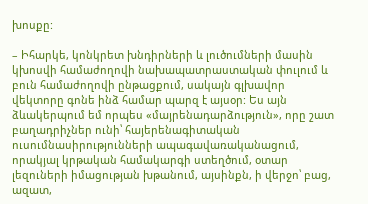խոսքը:

– Իհարկե, կոնկրետ խնդիրների և լուծումների մասին կխոսվի համաժողովի նախապատրաստական փուլում և բուն համաժողովի ընթացքում, սակայն գլխավոր վեկտորը գոնե ինձ համար պարզ է այսօր: Ես այն ձևակերպում եմ որպես «մայրենադարձություն», որը շատ բաղադրիչներ ունի՝ հայերենագիտական ուսումնասիրությունների ապագավառականացում, որակյալ կրթական համակարգի ստեղծում, օտար լեզուների իմացության խթանում, այսինքն, ի վերջո՝ բաց, ազատ,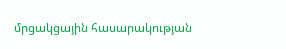մրցակցային հասարակության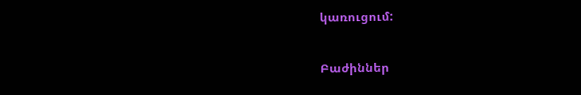կառուցում:

Բաժիններ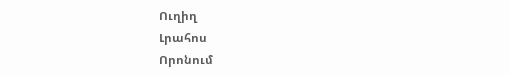Ուղիղ
Լրահոս
Որոնում